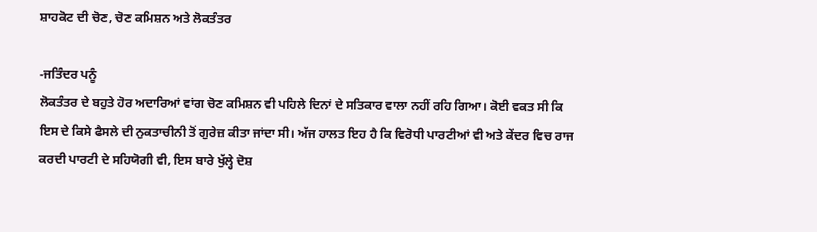ਸ਼ਾਹਕੋਟ ਦੀ ਚੋਣ, ਚੋਣ ਕਮਿਸ਼ਨ ਅਤੇ ਲੋਕਤੰਤਰ

-ਜਤਿੰਦਰ ਪਨੂੰ
ਲੋਕਤੰਤਰ ਦੇ ਬਹੁਤੇ ਹੋਰ ਅਦਾਰਿਆਂ ਵਾਂਗ ਚੋਣ ਕਮਿਸ਼ਨ ਵੀ ਪਹਿਲੇ ਦਿਨਾਂ ਦੇ ਸਤਿਕਾਰ ਵਾਲਾ ਨਹੀਂ ਰਹਿ ਗਿਆ। ਕੋਈ ਵਕਤ ਸੀ ਕਿ ਇਸ ਦੇ ਕਿਸੇ ਫੈਸਲੇ ਦੀ ਨੁਕਤਾਚੀਨੀ ਤੋਂ ਗੁਰੇਜ਼ ਕੀਤਾ ਜਾਂਦਾ ਸੀ। ਅੱਜ ਹਾਲਤ ਇਹ ਹੈ ਕਿ ਵਿਰੋਧੀ ਪਾਰਟੀਆਂ ਵੀ ਅਤੇ ਕੇਂਦਰ ਵਿਚ ਰਾਜ ਕਰਦੀ ਪਾਰਟੀ ਦੇ ਸਹਿਯੋਗੀ ਵੀ, ਇਸ ਬਾਰੇ ਖੁੱਲ੍ਹੇ ਦੋਸ਼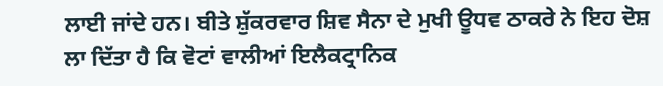ਲਾਈ ਜਾਂਦੇ ਹਨ। ਬੀਤੇ ਸ਼ੁੱਕਰਵਾਰ ਸ਼ਿਵ ਸੈਨਾ ਦੇ ਮੁਖੀ ਊਧਵ ਠਾਕਰੇ ਨੇ ਇਹ ਦੋਸ਼ ਲਾ ਦਿੱਤਾ ਹੈ ਕਿ ਵੋਟਾਂ ਵਾਲੀਆਂ ਇਲੈਕਟ੍ਰਾਨਿਕ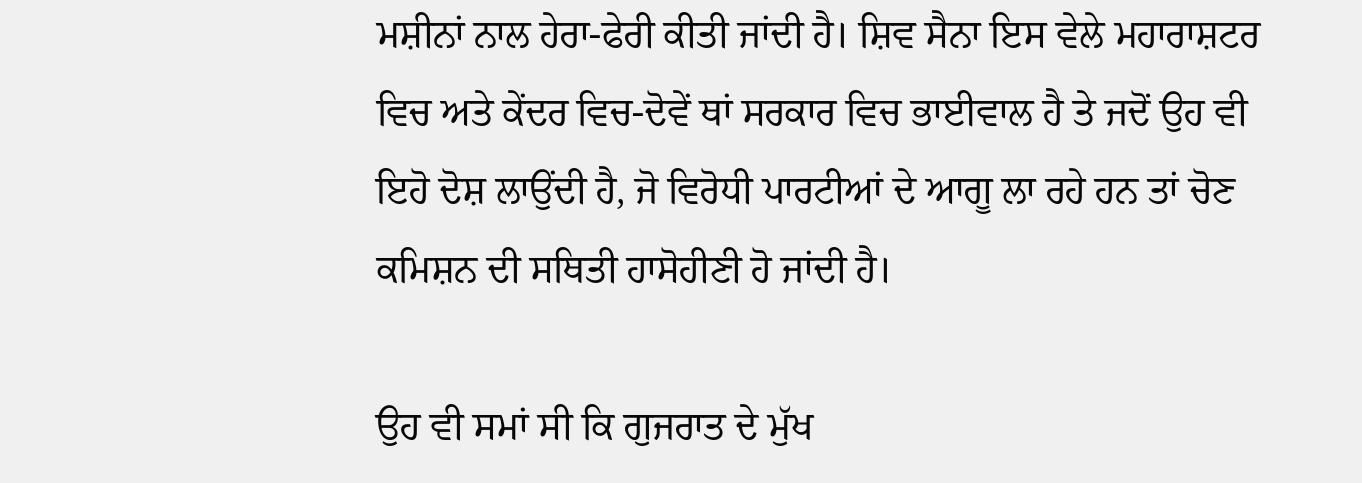ਮਸ਼ੀਨਾਂ ਨਾਲ ਹੇਰਾ-ਫੇਰੀ ਕੀਤੀ ਜਾਂਦੀ ਹੈ। ਸ਼ਿਵ ਸੈਨਾ ਇਸ ਵੇਲੇ ਮਹਾਰਾਸ਼ਟਰ ਵਿਚ ਅਤੇ ਕੇਂਦਰ ਵਿਚ-ਦੋਵੇਂ ਥਾਂ ਸਰਕਾਰ ਵਿਚ ਭਾਈਵਾਲ ਹੈ ਤੇ ਜਦੋਂ ਉਹ ਵੀ ਇਹੋ ਦੋਸ਼ ਲਾਉਂਦੀ ਹੈ, ਜੋ ਵਿਰੋਧੀ ਪਾਰਟੀਆਂ ਦੇ ਆਗੂ ਲਾ ਰਹੇ ਹਨ ਤਾਂ ਚੋਣ ਕਮਿਸ਼ਨ ਦੀ ਸਥਿਤੀ ਹਾਸੋਹੀਣੀ ਹੋ ਜਾਂਦੀ ਹੈ।

ਉਹ ਵੀ ਸਮਾਂ ਸੀ ਕਿ ਗੁਜਰਾਤ ਦੇ ਮੁੱਖ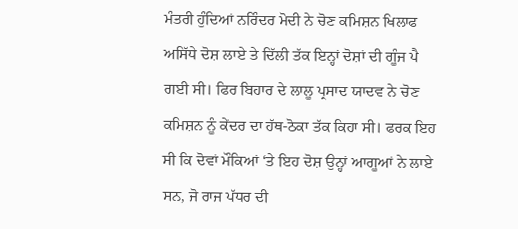ਮੰਤਰੀ ਹੁੰਦਿਆਂ ਨਰਿੰਦਰ ਮੋਦੀ ਨੇ ਚੋਣ ਕਮਿਸ਼ਨ ਖਿਲਾਫ ਅਸਿੱਧੇ ਦੋਸ਼ ਲਾਏ ਤੇ ਦਿੱਲੀ ਤੱਕ ਇਨ੍ਹਾਂ ਦੋਸ਼ਾਂ ਦੀ ਗੂੰਜ ਪੈ ਗਈ ਸੀ। ਫਿਰ ਬਿਹਾਰ ਦੇ ਲਾਲੂ ਪ੍ਰਸਾਦ ਯਾਦਵ ਨੇ ਚੋਣ ਕਮਿਸ਼ਨ ਨੂੰ ਕੇਂਦਰ ਦਾ ਹੱਥ-ਠੋਕਾ ਤੱਕ ਕਿਹਾ ਸੀ। ਫਰਕ ਇਹ ਸੀ ਕਿ ਦੋਵਾਂ ਮੌਕਿਆਂ ‘ਤੇ ਇਹ ਦੋਸ਼ ਉਨ੍ਹਾਂ ਆਗੂਆਂ ਨੇ ਲਾਏ ਸਨ, ਜੋ ਰਾਜ ਪੱਧਰ ਦੀ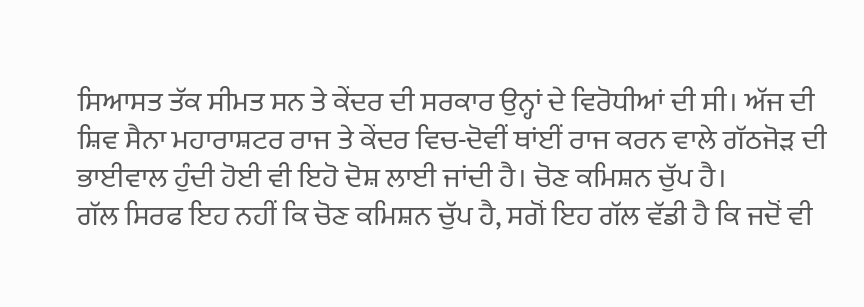ਸਿਆਸਤ ਤੱਕ ਸੀਮਤ ਸਨ ਤੇ ਕੇਂਦਰ ਦੀ ਸਰਕਾਰ ਉਨ੍ਹਾਂ ਦੇ ਵਿਰੋਧੀਆਂ ਦੀ ਸੀ। ਅੱਜ ਦੀ ਸ਼ਿਵ ਸੈਨਾ ਮਹਾਰਾਸ਼ਟਰ ਰਾਜ ਤੇ ਕੇਂਦਰ ਵਿਚ-ਦੋਵੀਂ ਥਾਂਈਂ ਰਾਜ ਕਰਨ ਵਾਲੇ ਗੱਠਜੋੜ ਦੀ ਭਾਈਵਾਲ ਹੁੰਦੀ ਹੋਈ ਵੀ ਇਹੋ ਦੋਸ਼ ਲਾਈ ਜਾਂਦੀ ਹੈ। ਚੋਣ ਕਮਿਸ਼ਨ ਚੁੱਪ ਹੈ।
ਗੱਲ ਸਿਰਫ ਇਹ ਨਹੀਂ ਕਿ ਚੋਣ ਕਮਿਸ਼ਨ ਚੁੱਪ ਹੈ, ਸਗੋਂ ਇਹ ਗੱਲ ਵੱਡੀ ਹੈ ਕਿ ਜਦੋਂ ਵੀ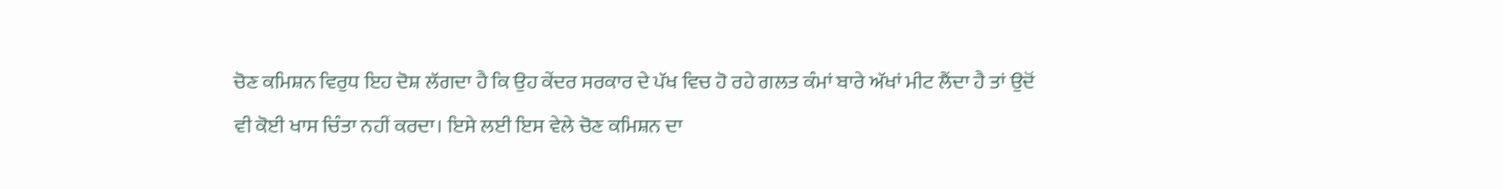ਚੋਣ ਕਮਿਸ਼ਨ ਵਿਰੁਧ ਇਹ ਦੋਸ਼ ਲੱਗਦਾ ਹੈ ਕਿ ਉਹ ਕੇਂਦਰ ਸਰਕਾਰ ਦੇ ਪੱਖ ਵਿਚ ਹੋ ਰਹੇ ਗਲਤ ਕੰਮਾਂ ਬਾਰੇ ਅੱਖਾਂ ਮੀਟ ਲੈਂਦਾ ਹੈ ਤਾਂ ਉਦੋਂ ਵੀ ਕੋਈ ਖਾਸ ਚਿੰਤਾ ਨਹੀਂ ਕਰਦਾ। ਇਸੇ ਲਈ ਇਸ ਵੇਲੇ ਚੋਣ ਕਮਿਸ਼ਨ ਦਾ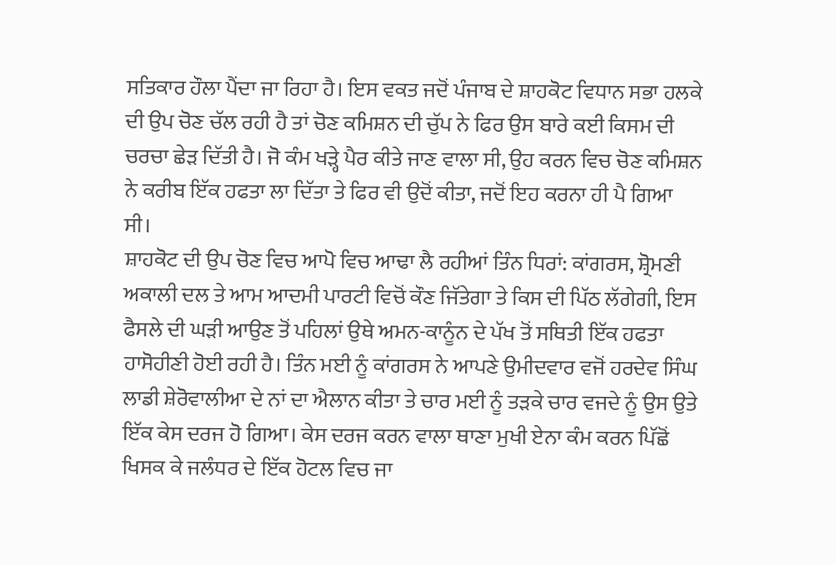ਸਤਿਕਾਰ ਹੌਲਾ ਪੈਂਦਾ ਜਾ ਰਿਹਾ ਹੈ। ਇਸ ਵਕਤ ਜਦੋਂ ਪੰਜਾਬ ਦੇ ਸ਼ਾਹਕੋਟ ਵਿਧਾਨ ਸਭਾ ਹਲਕੇ ਦੀ ਉਪ ਚੋਣ ਚੱਲ ਰਹੀ ਹੈ ਤਾਂ ਚੋਣ ਕਮਿਸ਼ਨ ਦੀ ਚੁੱਪ ਨੇ ਫਿਰ ਉਸ ਬਾਰੇ ਕਈ ਕਿਸਮ ਦੀ ਚਰਚਾ ਛੇੜ ਦਿੱਤੀ ਹੈ। ਜੋ ਕੰਮ ਖੜ੍ਹੇ ਪੈਰ ਕੀਤੇ ਜਾਣ ਵਾਲਾ ਸੀ, ਉਹ ਕਰਨ ਵਿਚ ਚੋਣ ਕਮਿਸ਼ਨ ਨੇ ਕਰੀਬ ਇੱਕ ਹਫਤਾ ਲਾ ਦਿੱਤਾ ਤੇ ਫਿਰ ਵੀ ਉਦੋਂ ਕੀਤਾ, ਜਦੋਂ ਇਹ ਕਰਨਾ ਹੀ ਪੈ ਗਿਆ ਸੀ।
ਸ਼ਾਹਕੋਟ ਦੀ ਉਪ ਚੋਣ ਵਿਚ ਆਪੋ ਵਿਚ ਆਢਾ ਲੈ ਰਹੀਆਂ ਤਿੰਨ ਧਿਰਾਂ: ਕਾਂਗਰਸ, ਸ਼੍ਰੋਮਣੀ ਅਕਾਲੀ ਦਲ ਤੇ ਆਮ ਆਦਮੀ ਪਾਰਟੀ ਵਿਚੋਂ ਕੌਣ ਜਿੱਤੇਗਾ ਤੇ ਕਿਸ ਦੀ ਪਿੱਠ ਲੱਗੇਗੀ, ਇਸ ਫੈਸਲੇ ਦੀ ਘੜੀ ਆਉਣ ਤੋਂ ਪਹਿਲਾਂ ਉਥੇ ਅਮਨ-ਕਾਨੂੰਨ ਦੇ ਪੱਖ ਤੋਂ ਸਥਿਤੀ ਇੱਕ ਹਫਤਾ ਹਾਸੋਹੀਣੀ ਹੋਈ ਰਹੀ ਹੈ। ਤਿੰਨ ਮਈ ਨੂੰ ਕਾਂਗਰਸ ਨੇ ਆਪਣੇ ਉਮੀਦਵਾਰ ਵਜੋਂ ਹਰਦੇਵ ਸਿੰਘ ਲਾਡੀ ਸ਼ੇਰੋਵਾਲੀਆ ਦੇ ਨਾਂ ਦਾ ਐਲਾਨ ਕੀਤਾ ਤੇ ਚਾਰ ਮਈ ਨੂੰ ਤੜਕੇ ਚਾਰ ਵਜਦੇ ਨੂੰ ਉਸ ਉਤੇ ਇੱਕ ਕੇਸ ਦਰਜ ਹੋ ਗਿਆ। ਕੇਸ ਦਰਜ ਕਰਨ ਵਾਲਾ ਥਾਣਾ ਮੁਖੀ ਏਨਾ ਕੰਮ ਕਰਨ ਪਿੱਛੋਂ ਖਿਸਕ ਕੇ ਜਲੰਧਰ ਦੇ ਇੱਕ ਹੋਟਲ ਵਿਚ ਜਾ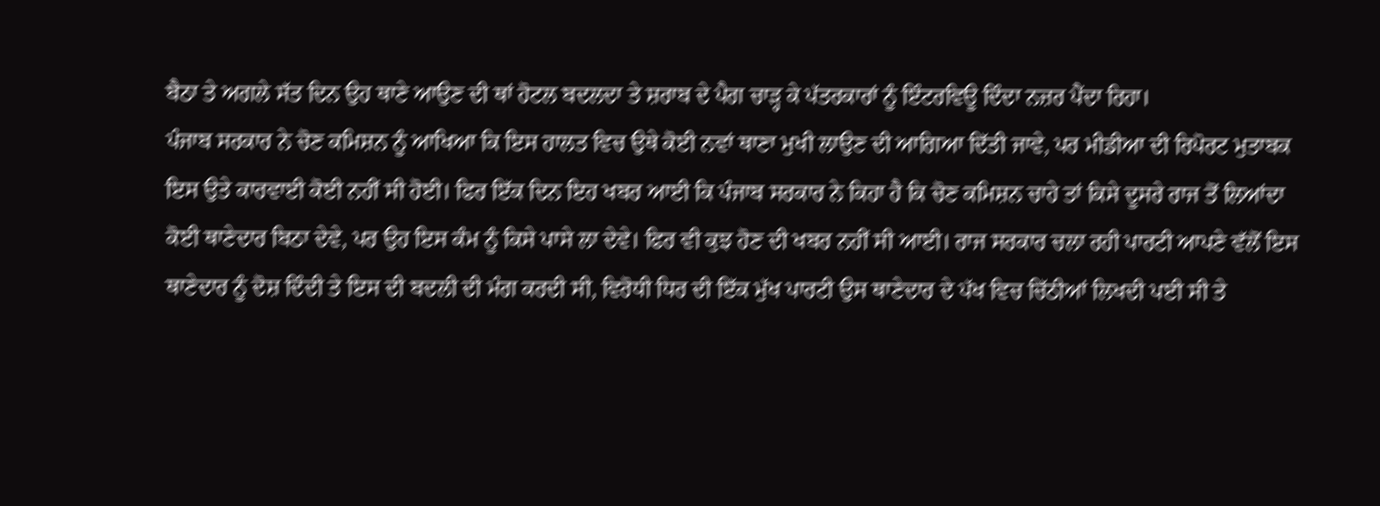ਬੈਠਾ ਤੇ ਅਗਲੇ ਸੱਤ ਦਿਨ ਉਹ ਥਾਣੇ ਆਉਣ ਦੀ ਥਾਂ ਹੋਟਲ ਬਦਲਦਾ ਤੇ ਸ਼ਰਾਬ ਦੇ ਪੈਗ ਚਾੜ੍ਹ ਕੇ ਪੱਤਰਕਾਰਾਂ ਨੂੰ ਇੰਟਰਵਿਊ ਦਿੰਦਾ ਨਜ਼ਰ ਪੈਂਦਾ ਰਿਹਾ।
ਪੰਜਾਬ ਸਰਕਾਰ ਨੇ ਚੋਣ ਕਮਿਸ਼ਨ ਨੂੰ ਆਖਿਆ ਕਿ ਇਸ ਹਾਲਤ ਵਿਚ ਉਥੇ ਕੋਈ ਨਵਾਂ ਥਾਣਾ ਮੁਖੀ ਲਾਉਣ ਦੀ ਆਗਿਆ ਦਿੱਤੀ ਜਾਵੇ, ਪਰ ਮੀਡੀਆ ਦੀ ਰਿਪੋਰਟ ਮੁਤਾਬਕ ਇਸ ਉਤੇ ਕਾਰਵਾਈ ਕੋਈ ਨਹੀਂ ਸੀ ਹੋਈ। ਫਿਰ ਇੱਕ ਦਿਨ ਇਹ ਖਬਰ ਆਈ ਕਿ ਪੰਜਾਬ ਸਰਕਾਰ ਨੇ ਕਿਹਾ ਹੈ ਕਿ ਚੋਣ ਕਮਿਸ਼ਨ ਚਾਹੇ ਤਾਂ ਕਿਸੇ ਦੂਸਰੇ ਰਾਜ ਤੋਂ ਲਿਆਂਦਾ ਕੋਈ ਥਾਣੇਦਾਰ ਬਿਠਾ ਦੇਵੇ, ਪਰ ਉਹ ਇਸ ਕੰਮ ਨੂੰ ਕਿਸੇ ਪਾਸੇ ਲਾ ਦੇਵੇ। ਫਿਰ ਵੀ ਕੁਝ ਹੋਣ ਦੀ ਖਬਰ ਨਹੀਂ ਸੀ ਆਈ। ਰਾਜ ਸਰਕਾਰ ਚਲਾ ਰਹੀ ਪਾਰਟੀ ਆਪਣੇ ਵੱਲੋਂ ਇਸ ਥਾਣੇਦਾਰ ਨੂੰ ਦੋਸ਼ ਦਿੰਦੀ ਤੇ ਇਸ ਦੀ ਬਦਲੀ ਦੀ ਮੰਗ ਕਰਦੀ ਸੀ, ਵਿਰੋਧੀ ਧਿਰ ਦੀ ਇੱਕ ਮੁੱਖ ਪਾਰਟੀ ਉਸ ਥਾਣੇਦਾਰ ਦੇ ਪੱਖ ਵਿਚ ਚਿੱਠੀਆਂ ਲਿਖਦੀ ਪਈ ਸੀ ਤੇ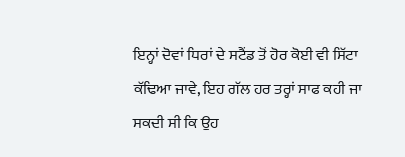ਇਨ੍ਹਾਂ ਦੋਵਾਂ ਧਿਰਾਂ ਦੇ ਸਟੈਂਡ ਤੋਂ ਹੋਰ ਕੋਈ ਵੀ ਸਿੱਟਾ ਕੱਢਿਆ ਜਾਵੇ, ਇਹ ਗੱਲ ਹਰ ਤਰ੍ਹਾਂ ਸਾਫ ਕਹੀ ਜਾ ਸਕਦੀ ਸੀ ਕਿ ਉਹ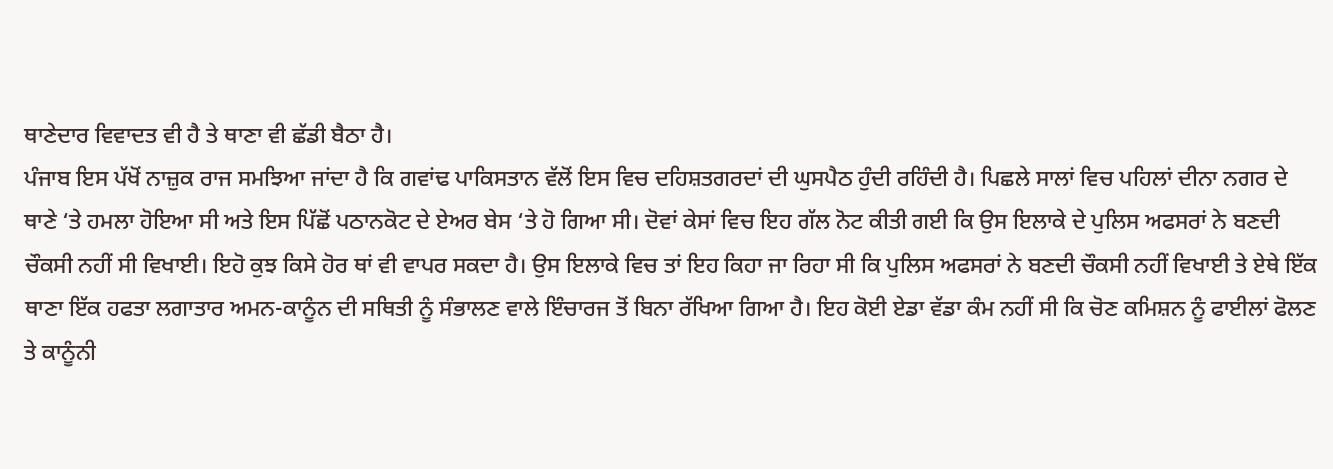ਥਾਣੇਦਾਰ ਵਿਵਾਦਤ ਵੀ ਹੈ ਤੇ ਥਾਣਾ ਵੀ ਛੱਡੀ ਬੈਠਾ ਹੈ।
ਪੰਜਾਬ ਇਸ ਪੱਖੋਂ ਨਾਜ਼ੁਕ ਰਾਜ ਸਮਝਿਆ ਜਾਂਦਾ ਹੈ ਕਿ ਗਵਾਂਢ ਪਾਕਿਸਤਾਨ ਵੱਲੋਂ ਇਸ ਵਿਚ ਦਹਿਸ਼ਤਗਰਦਾਂ ਦੀ ਘੁਸਪੈਠ ਹੁੰਦੀ ਰਹਿੰਦੀ ਹੈ। ਪਿਛਲੇ ਸਾਲਾਂ ਵਿਚ ਪਹਿਲਾਂ ਦੀਨਾ ਨਗਰ ਦੇ ਥਾਣੇ ‘ਤੇ ਹਮਲਾ ਹੋਇਆ ਸੀ ਅਤੇ ਇਸ ਪਿੱਛੋਂ ਪਠਾਨਕੋਟ ਦੇ ਏਅਰ ਬੇਸ ‘ਤੇ ਹੋ ਗਿਆ ਸੀ। ਦੋਵਾਂ ਕੇਸਾਂ ਵਿਚ ਇਹ ਗੱਲ ਨੋਟ ਕੀਤੀ ਗਈ ਕਿ ਉਸ ਇਲਾਕੇ ਦੇ ਪੁਲਿਸ ਅਫਸਰਾਂ ਨੇ ਬਣਦੀ ਚੌਕਸੀ ਨਹੀਂ ਸੀ ਵਿਖਾਈ। ਇਹੋ ਕੁਝ ਕਿਸੇ ਹੋਰ ਥਾਂ ਵੀ ਵਾਪਰ ਸਕਦਾ ਹੈ। ਉਸ ਇਲਾਕੇ ਵਿਚ ਤਾਂ ਇਹ ਕਿਹਾ ਜਾ ਰਿਹਾ ਸੀ ਕਿ ਪੁਲਿਸ ਅਫਸਰਾਂ ਨੇ ਬਣਦੀ ਚੌਕਸੀ ਨਹੀਂ ਵਿਖਾਈ ਤੇ ਏਥੇ ਇੱਕ ਥਾਣਾ ਇੱਕ ਹਫਤਾ ਲਗਾਤਾਰ ਅਮਨ-ਕਾਨੂੰਨ ਦੀ ਸਥਿਤੀ ਨੂੰ ਸੰਭਾਲਣ ਵਾਲੇ ਇੰਚਾਰਜ ਤੋਂ ਬਿਨਾ ਰੱਖਿਆ ਗਿਆ ਹੈ। ਇਹ ਕੋਈ ਏਡਾ ਵੱਡਾ ਕੰਮ ਨਹੀਂ ਸੀ ਕਿ ਚੋਣ ਕਮਿਸ਼ਨ ਨੂੰ ਫਾਈਲਾਂ ਫੋਲਣ ਤੇ ਕਾਨੂੰਨੀ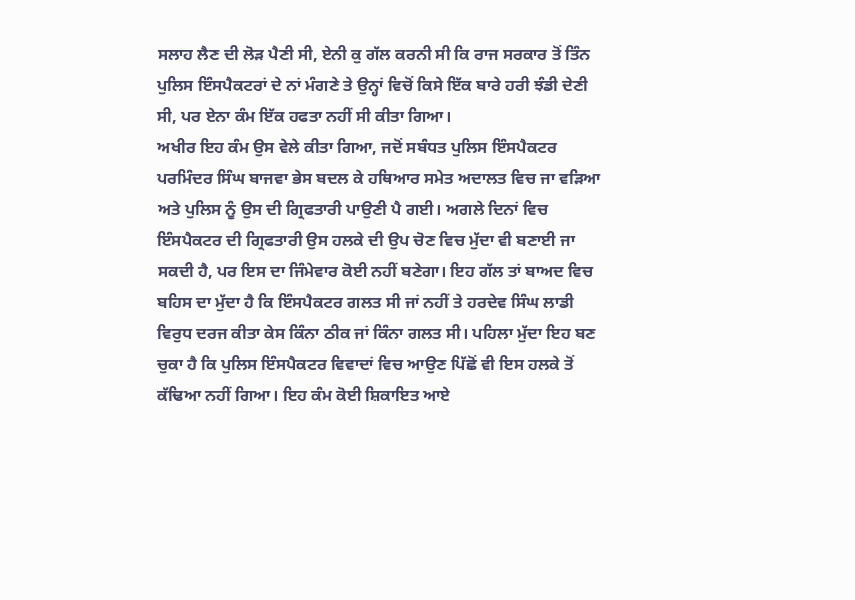ਸਲਾਹ ਲੈਣ ਦੀ ਲੋੜ ਪੈਣੀ ਸੀ, ਏਨੀ ਕੁ ਗੱਲ ਕਰਨੀ ਸੀ ਕਿ ਰਾਜ ਸਰਕਾਰ ਤੋਂ ਤਿੰਨ ਪੁਲਿਸ ਇੰਸਪੈਕਟਰਾਂ ਦੇ ਨਾਂ ਮੰਗਣੇ ਤੇ ਉਨ੍ਹਾਂ ਵਿਚੋਂ ਕਿਸੇ ਇੱਕ ਬਾਰੇ ਹਰੀ ਝੰਡੀ ਦੇਣੀ ਸੀ, ਪਰ ਏਨਾ ਕੰਮ ਇੱਕ ਹਫਤਾ ਨਹੀਂ ਸੀ ਕੀਤਾ ਗਿਆ।
ਅਖੀਰ ਇਹ ਕੰਮ ਉਸ ਵੇਲੇ ਕੀਤਾ ਗਿਆ, ਜਦੋਂ ਸਬੰਧਤ ਪੁਲਿਸ ਇੰਸਪੈਕਟਰ ਪਰਮਿੰਦਰ ਸਿੰਘ ਬਾਜਵਾ ਭੇਸ ਬਦਲ ਕੇ ਹਥਿਆਰ ਸਮੇਤ ਅਦਾਲਤ ਵਿਚ ਜਾ ਵੜਿਆ ਅਤੇ ਪੁਲਿਸ ਨੂੰ ਉਸ ਦੀ ਗ੍ਰਿਫਤਾਰੀ ਪਾਉਣੀ ਪੈ ਗਈ। ਅਗਲੇ ਦਿਨਾਂ ਵਿਚ ਇੰਸਪੈਕਟਰ ਦੀ ਗ੍ਰਿਫਤਾਰੀ ਉਸ ਹਲਕੇ ਦੀ ਉਪ ਚੋਣ ਵਿਚ ਮੁੱਦਾ ਵੀ ਬਣਾਈ ਜਾ ਸਕਦੀ ਹੈ, ਪਰ ਇਸ ਦਾ ਜਿੰਮੇਵਾਰ ਕੋਈ ਨਹੀਂ ਬਣੇਗਾ। ਇਹ ਗੱਲ ਤਾਂ ਬਾਅਦ ਵਿਚ ਬਹਿਸ ਦਾ ਮੁੱਦਾ ਹੈ ਕਿ ਇੰਸਪੈਕਟਰ ਗਲਤ ਸੀ ਜਾਂ ਨਹੀਂ ਤੇ ਹਰਦੇਵ ਸਿੰਘ ਲਾਡੀ ਵਿਰੁਧ ਦਰਜ ਕੀਤਾ ਕੇਸ ਕਿੰਨਾ ਠੀਕ ਜਾਂ ਕਿੰਨਾ ਗਲਤ ਸੀ। ਪਹਿਲਾ ਮੁੱਦਾ ਇਹ ਬਣ ਚੁਕਾ ਹੈ ਕਿ ਪੁਲਿਸ ਇੰਸਪੈਕਟਰ ਵਿਵਾਦਾਂ ਵਿਚ ਆਉਣ ਪਿੱਛੋਂ ਵੀ ਇਸ ਹਲਕੇ ਤੋਂ ਕੱਢਿਆ ਨਹੀਂ ਗਿਆ। ਇਹ ਕੰਮ ਕੋਈ ਸ਼ਿਕਾਇਤ ਆਏ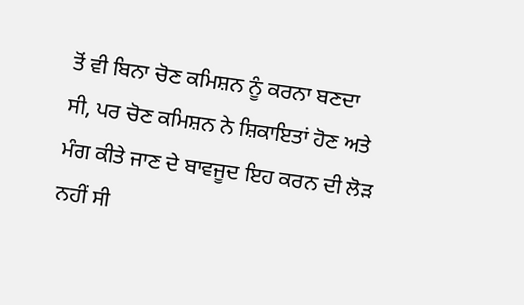ਤੋਂ ਵੀ ਬਿਨਾ ਚੋਣ ਕਮਿਸ਼ਨ ਨੂੰ ਕਰਨਾ ਬਣਦਾ ਸੀ, ਪਰ ਚੋਣ ਕਮਿਸ਼ਨ ਨੇ ਸ਼ਿਕਾਇਤਾਂ ਹੋਣ ਅਤੇ ਮੰਗ ਕੀਤੇ ਜਾਣ ਦੇ ਬਾਵਜੂਦ ਇਹ ਕਰਨ ਦੀ ਲੋੜ ਨਹੀਂ ਸੀ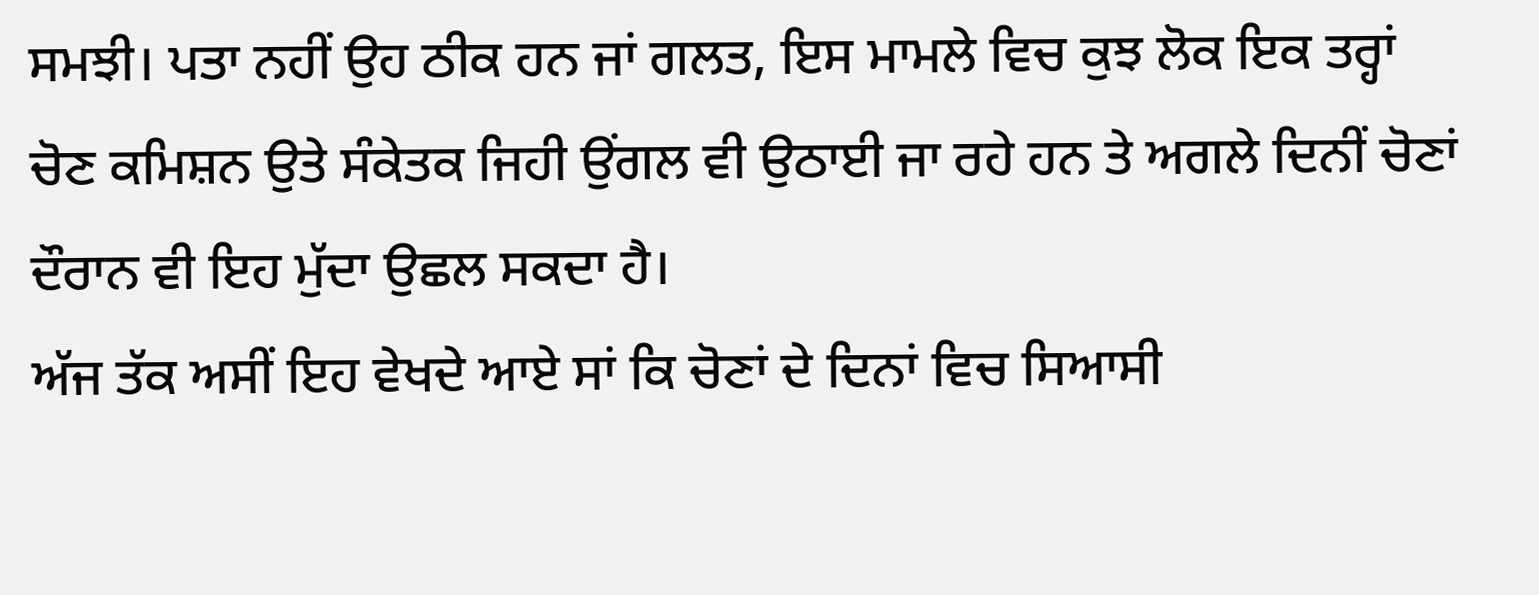ਸਮਝੀ। ਪਤਾ ਨਹੀਂ ਉਹ ਠੀਕ ਹਨ ਜਾਂ ਗਲਤ, ਇਸ ਮਾਮਲੇ ਵਿਚ ਕੁਝ ਲੋਕ ਇਕ ਤਰ੍ਹਾਂ ਚੋਣ ਕਮਿਸ਼ਨ ਉਤੇ ਸੰਕੇਤਕ ਜਿਹੀ ਉਂਗਲ ਵੀ ਉਠਾਈ ਜਾ ਰਹੇ ਹਨ ਤੇ ਅਗਲੇ ਦਿਨੀਂ ਚੋਣਾਂ ਦੌਰਾਨ ਵੀ ਇਹ ਮੁੱਦਾ ਉਛਲ ਸਕਦਾ ਹੈ।
ਅੱਜ ਤੱਕ ਅਸੀਂ ਇਹ ਵੇਖਦੇ ਆਏ ਸਾਂ ਕਿ ਚੋਣਾਂ ਦੇ ਦਿਨਾਂ ਵਿਚ ਸਿਆਸੀ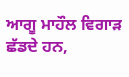ਆਗੂ ਮਾਹੌਲ ਵਿਗਾੜ ਛੱਡਦੇ ਹਨ,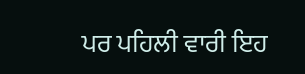ਪਰ ਪਹਿਲੀ ਵਾਰੀ ਇਹ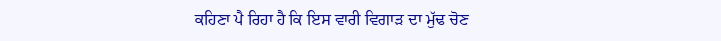ਕਹਿਣਾ ਪੈ ਰਿਹਾ ਹੈ ਕਿ ਇਸ ਵਾਰੀ ਵਿਗਾੜ ਦਾ ਮੁੱਢ ਚੋਣ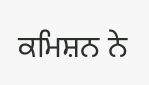ਕਮਿਸ਼ਨ ਨੇ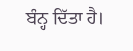ਬੰਨ੍ਹ ਦਿੱਤਾ ਹੈ।